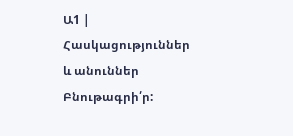Ա1 | Հասկացություններ և անուններ
Բնութագրի՛ր: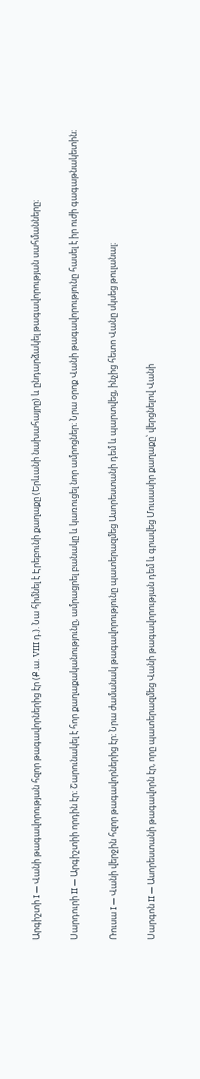Արգիշտի I — Վանի թագավորության հզոր թագավորներից էր (Ք.ա. VIII դ.). Նա հիմնել է Էրեբունի քաղաքը (Երևանի նախահայրը) և ընդարձակել թագավորության սահմանները։

Սարդուրի II — Արգիշտիի որդին էր։ Շարունակել է հոր քաղաքականությունը, ամրացրել բանակը և կառուցել նոր ամրոցներ։ Նրա օրոք Վանի թագավորությունը հասել է իր ուժի գագաթնակետին։

Ռուսա I — Վանի վերջին հզոր թագավորներից էր։ Նրա ժամանակ թագավորությունը պատերազմեց Ասորեստանի դեմ և պարտվեց, ինչից հետո Վանը սկսեց թուլանալ։

Սարգոն II — Ասորեստանի թագավորն էր, որը պատերազմեց Վանի թագավորության դեմ և գրավեց Մուսասիր քաղաքը՝ վերցնելով Վանի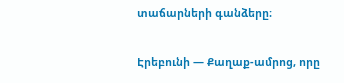տաճարների գանձերը։

Էրեբունի — Քաղաք-ամրոց, որը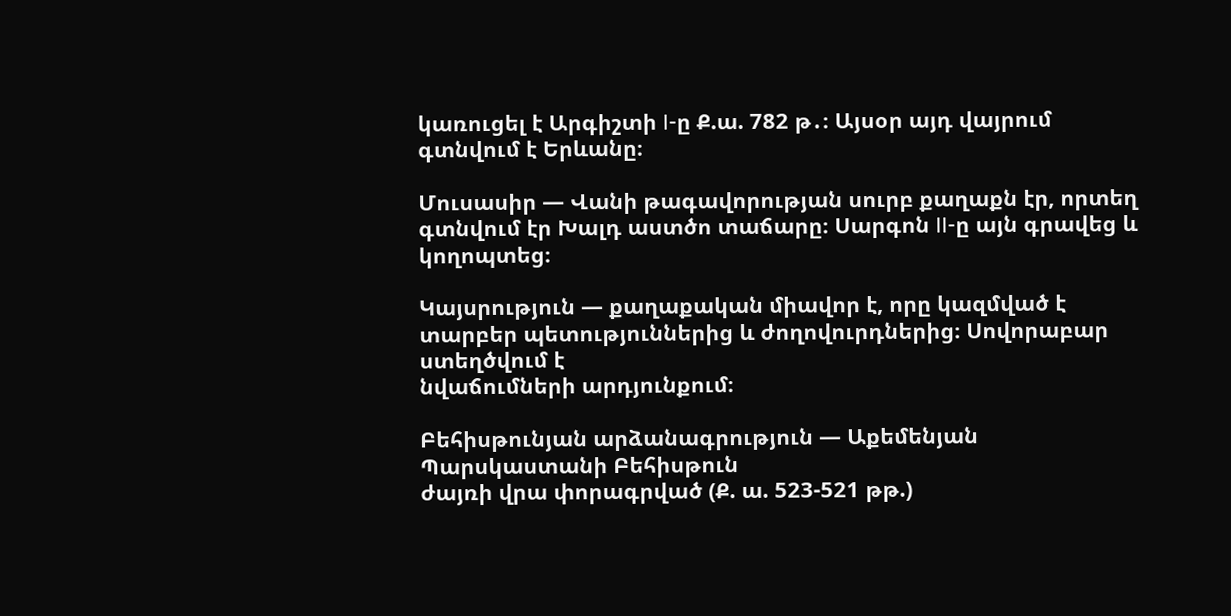կառուցել է Արգիշտի I-ը Ք.ա. 782 թ․։ Այսօր այդ վայրում գտնվում է Երևանը։

Մուսասիր — Վանի թագավորության սուրբ քաղաքն էր, որտեղ գտնվում էր Խալդ աստծո տաճարը։ Սարգոն II-ը այն գրավեց և կողոպտեց։

Կայսրություն — քաղաքական միավոր է, որը կազմված է տարբեր պետություններից և ժողովուրդներից։ Սովորաբար ստեղծվում է
նվաճումների արդյունքում։

Բեհիսթունյան արձանագրություն — Աքեմենյան Պարսկաստանի Բեհիսթուն
ժայռի վրա փորագրված (Ք. ա. 523-521 թթ.)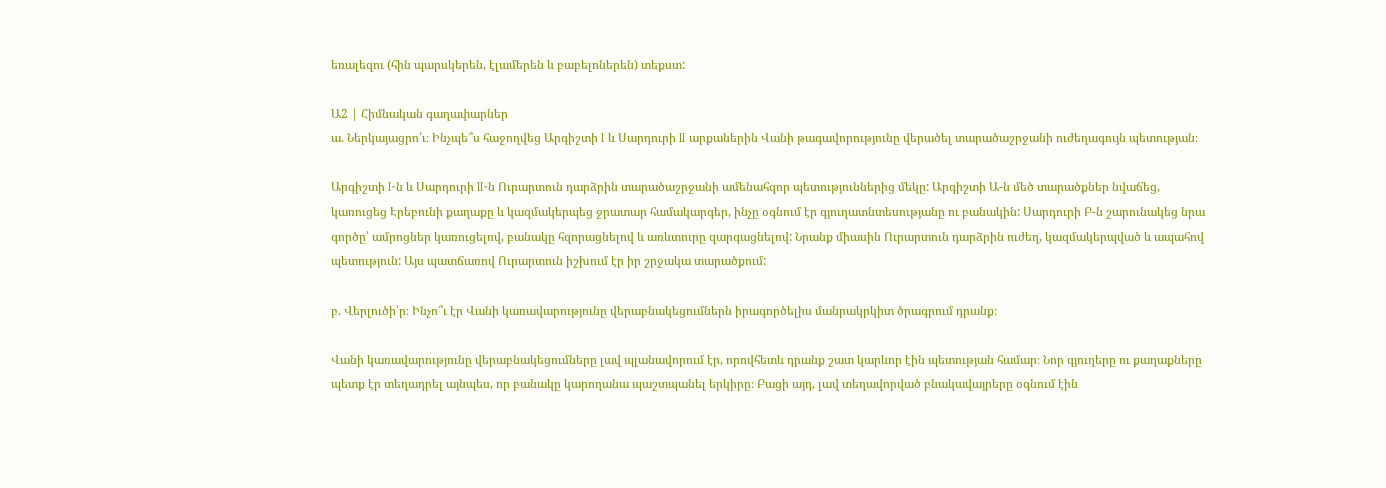եռալեզու (հին պարսկերեն, էլամերեն և բաբելոներեն) տեքստ:

Ա2 | Հիմնական գաղափարներ
ա. Ներկայացրո՛ւ։ Ինչպե՞ս հաջողվեց Արգիշտի I և Սարդուրի II արքաներին Վանի թագավորությունը վերածել տարածաշրջանի ուժեղագույն պետության։

Արգիշտի I-ն և Սարդուրի II-ն Ուրարտուն դարձրին տարածաշրջանի ամենահզոր պետություններից մեկը: Արգիշտի Ա-ն մեծ տարածքներ նվաճեց, կառուցեց Էրեբունի քաղաքը և կազմակերպեց ջրատար համակարգեր, ինչը օգնում էր գյուղատնտեսությանը ու բանակին: Սարդուրի Բ-ն շարունակեց նրա գործը՝ ամրոցներ կառուցելով, բանակը հզորացնելով և առևտուրը զարգացնելով: Նրանք միասին Ուրարտուն դարձրին ուժեղ, կազմակերպված և ապահով պետություն: Այս պատճառով Ուրարտուն իշխում էր իր շրջակա տարածքում:

բ. Վերլուծի՛ր։ Ինչո՞ւ էր Վանի կառավարությունը վերաբնակեցումներն իրագործելիս մանրակրկիտ ծրագրում դրանք։

Վանի կառավարությունը վերաբնակեցումները լավ պլանավորում էր, որովհետև դրանք շատ կարևոր էին պետության համար։ Նոր գյուղերը ու քաղաքները պետք էր տեղադրել այնպես, որ բանակը կարողանա պաշտպանել երկիրը։ Բացի այդ, լավ տեղավորված բնակավայրերը օգնում էին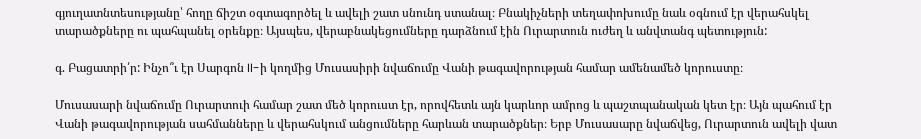գյուղատնտեսությանը՝ հողը ճիշտ օգտագործել և ավելի շատ սնունդ ստանալ։ Բնակիչների տեղափոխումը նաև օգնում էր վերահսկել տարածքները ու պահպանել օրենքը։ Այսպես, վերաբնակեցումները դարձնում էին Ուրարտուն ուժեղ և անվտանգ պետություն:

գ. Բացատրի՛ր: Ինչո՞ւ էր Սարգոն II-ի կողմից Մուսասիրի նվաճումը Վանի թագավորության համար ամենամեծ կորուստը։

Մուսասարի նվաճումը Ուրարտուի համար շատ մեծ կորուստ էր, որովհետև այն կարևոր ամրոց և պաշտպանական կետ էր։ Այն պահում էր Վանի թագավորության սահմանները և վերահսկում անցումները հարևան տարածքներ։ Երբ Մուսասարը նվաճվեց, Ուրարտուն ավելի վատ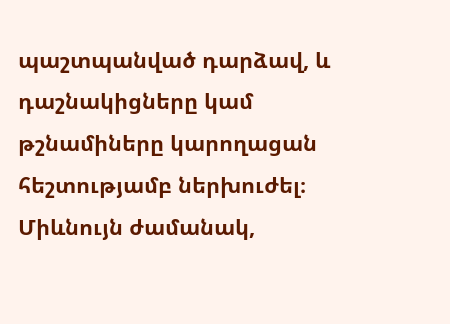պաշտպանված դարձավ, և դաշնակիցները կամ թշնամիները կարողացան հեշտությամբ ներխուժել։ Միևնույն ժամանակ,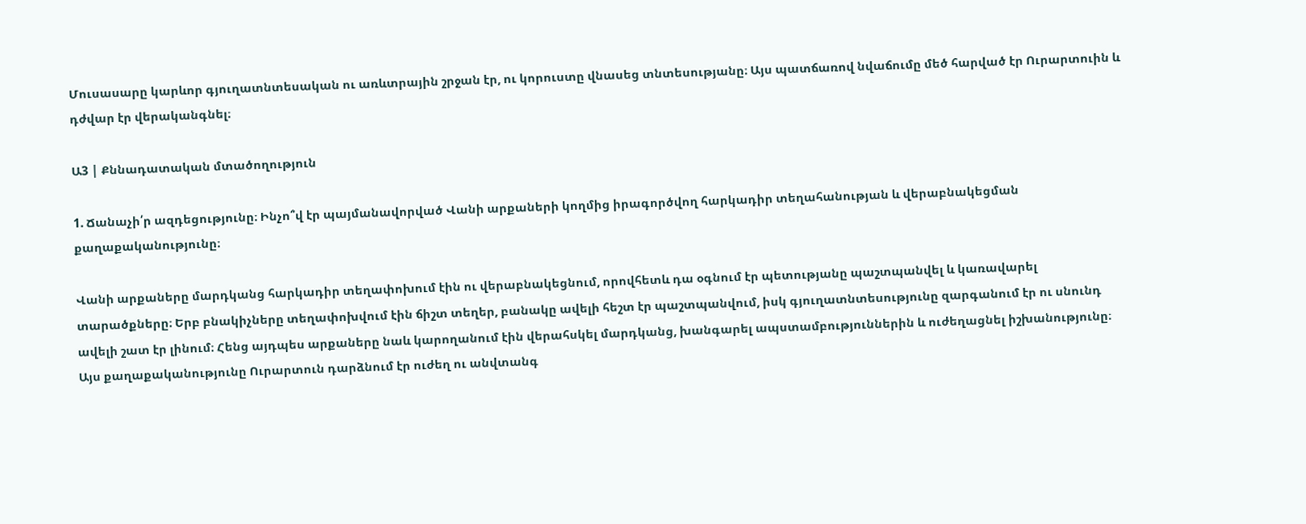Մուսասարը կարևոր գյուղատնտեսական ու առևտրային շրջան էր, ու կորուստը վնասեց տնտեսությանը։ Այս պատճառով նվաճումը մեծ հարված էր Ուրարտուին և դժվար էր վերականգնել։

Ա3 | Քննադատական մտածողություն

1. Ճանաչի՛ր ազդեցությունը։ Ինչո՞վ էր պայմանավորված Վանի արքաների կողմից իրագործվող հարկադիր տեղահանության և վերաբնակեցման քաղաքականությունը։

Վանի արքաները մարդկանց հարկադիր տեղափոխում էին ու վերաբնակեցնում, որովհետև դա օգնում էր պետությանը պաշտպանվել և կառավարել տարածքները։ Երբ բնակիչները տեղափոխվում էին ճիշտ տեղեր, բանակը ավելի հեշտ էր պաշտպանվում, իսկ գյուղատնտեսությունը զարգանում էր ու սնունդ ավելի շատ էր լինում։ Հենց այդպես արքաները նաև կարողանում էին վերահսկել մարդկանց, խանգարել ապստամբություններին և ուժեղացնել իշխանությունը։ Այս քաղաքականությունը Ուրարտուն դարձնում էր ուժեղ ու անվտանգ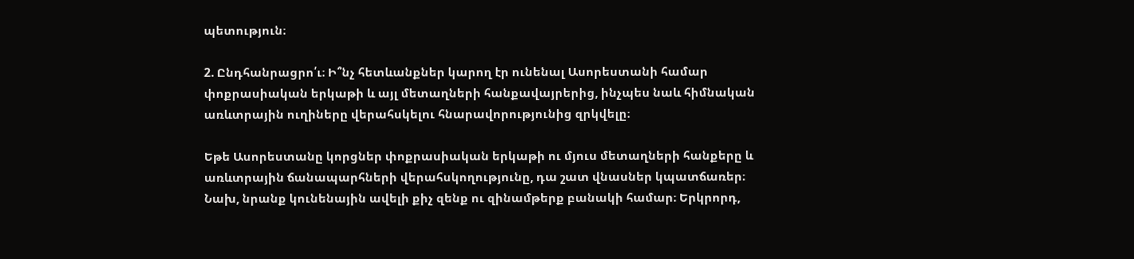պետություն։

2. Ընդհանրացրո՛ւ։ Ի՞նչ հետևանքներ կարող էր ունենալ Ասորեստանի համար փոքրասիական երկաթի և այլ մետաղների հանքավայրերից, ինչպես նաև հիմնական առևտրային ուղիները վերահսկելու հնարավորությունից զրկվելը։

Եթե Ասորեստանը կորցներ փոքրասիական երկաթի ու մյուս մետաղների հանքերը և առևտրային ճանապարհների վերահսկողությունը, դա շատ վնասներ կպատճառեր։ Նախ, նրանք կունենային ավելի քիչ զենք ու զինամթերք բանակի համար։ Երկրորդ,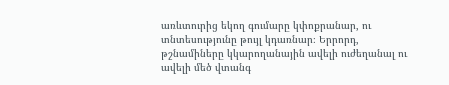առևտուրից եկող գումարը կփոքրանար, ու տնտեսությունը թույլ կդառնար։ Երրորդ, թշնամիները կկարողանային ավելի ուժեղանալ ու ավելի մեծ վտանգ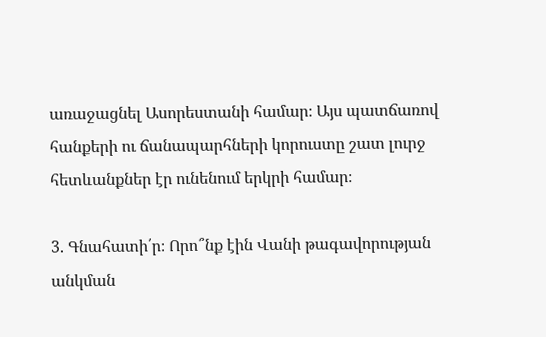առաջացնել Ասորեստանի համար։ Այս պատճառով հանքերի ու ճանապարհների կորուստը շատ լուրջ հետևանքներ էր ունենում երկրի համար։

3. Գնահատի՛ր։ Որո՞նք էին Վանի թագավորության անկման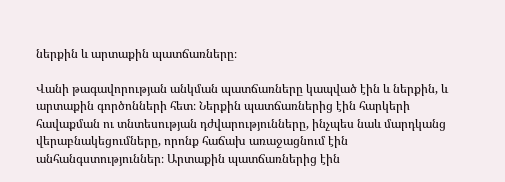ներքին և արտաքին պատճառները։

Վանի թագավորության անկման պատճառները կապված էին և ներքին, և արտաքին գործոնների հետ։ Ներքին պատճառներից էին հարկերի հավաքման ու տնտեսության դժվարությունները, ինչպես նաև մարդկանց վերաբնակեցումները, որոնք հաճախ առաջացնում էին անհանգստություններ։ Արտաքին պատճառներից էին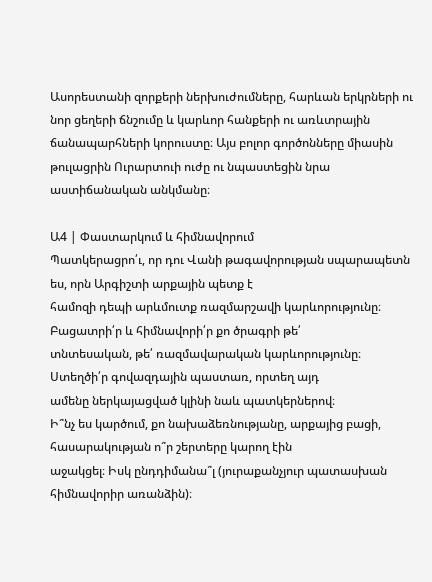Ասորեստանի զորքերի ներխուժումները, հարևան երկրների ու նոր ցեղերի ճնշումը և կարևոր հանքերի ու առևտրային ճանապարհների կորուստը։ Այս բոլոր գործոնները միասին թուլացրին Ուրարտուի ուժը ու նպաստեցին նրա աստիճանական անկմանը։

Ա4 | Փաստարկում և հիմնավորում
Պատկերացրո՛ւ, որ դու Վանի թագավորության սպարապետն ես, որն Արգիշտի արքային պետք է
համոզի դեպի արևմուտք ռազմարշավի կարևորությունը։ Բացատրի՛ր և հիմնավորի՛ր քո ծրագրի թե՛
տնտեսական, թե՛ ռազմավարական կարևորությունը։ Ստեղծի՛ր գովազդային պաստառ, որտեղ այդ
ամենը ներկայացված կլինի նաև պատկերներով։
Ի՞նչ ես կարծում, քո նախաձեռնությանը, արքայից բացի, հասարակության ո՞ր շերտերը կարող էին
աջակցել։ Իսկ ընդդիմանա՞լ (յուրաքանչյուր պատասխան հիմնավորիր առանձին)։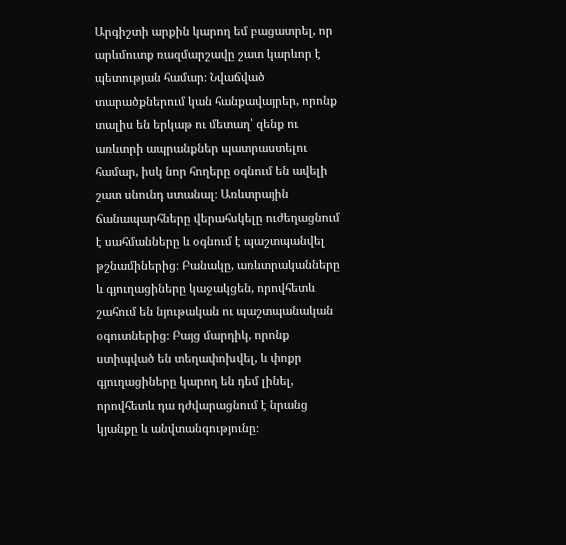Արգիշտի արքին կարող եմ բացատրել, որ արևմուտք ռազմարշավը շատ կարևոր է պետության համար։ Նվաճված տարածքներում կան հանքավայրեր, որոնք տալիս են երկաթ ու մետաղ՝ զենք ու առևտրի ապրանքներ պատրաստելու համար, իսկ նոր հողերը օգնում են ավելի շատ սնունդ ստանալ։ Առևտրային ճանապարհները վերահսկելը ուժեղացնում է սահմանները և օգնում է պաշտպանվել թշնամիներից։ Բանակը, առևտրականները և գյուղացիները կաջակցեն, որովհետև շահում են նյութական ու պաշտպանական օգուտներից։ Բայց մարդիկ, որոնք ստիպված են տեղափոխվել, և փոքր գյուղացիները կարող են դեմ լինել, որովհետև դա դժվարացնում է նրանց կյանքը և անվտանգությունը։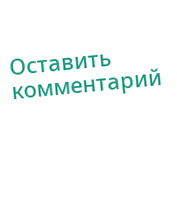Оставить комментарий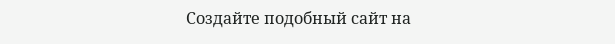Создайте подобный сайт на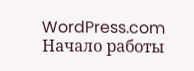WordPress.com
Начало работы